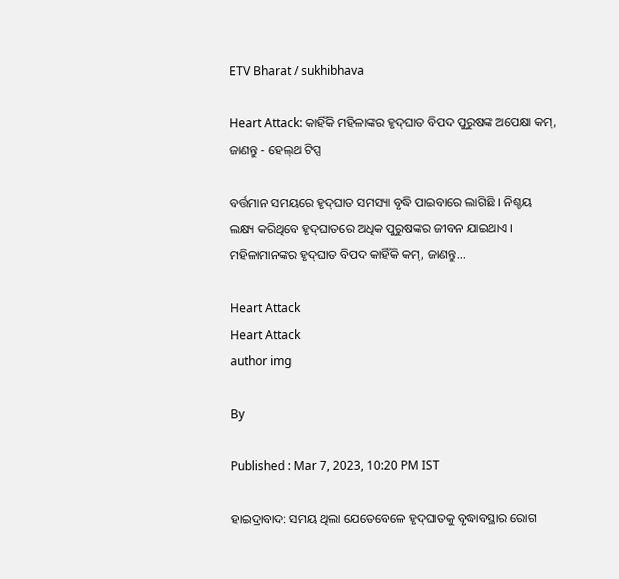ETV Bharat / sukhibhava

Heart Attack: କାହିଁକି ମହିଳାଙ୍କର ହୃଦ୍‌ଘାତ ବିପଦ ପୁରୁଷଙ୍କ ଅପେକ୍ଷା କମ୍, ଜାଣନ୍ତୁ - ହେଲ୍‌ଥ ଟିପ୍ସ

ବର୍ତ୍ତମାନ ସମୟରେ ହୃଦ୍‌ଘାତ ସମସ୍ୟା ବୃଦ୍ଧି ପାଇବାରେ ଲାଗିଛି । ନିଶ୍ଚୟ ଲକ୍ଷ୍ୟ କରିଥିବେ ହୃଦ୍‌ଘାତରେ ଅଧିକ ପୁରୁଷଙ୍କର ଜୀବନ ଯାଇଥାଏ । ମହିଳାମାନଙ୍କର ହୃଦ୍‌ଘାତ ବିପଦ କାହିଁକି କମ୍, ଜାଣନ୍ତୁ...

Heart Attack
Heart Attack
author img

By

Published : Mar 7, 2023, 10:20 PM IST

ହାଇଦ୍ରାବାଦ: ସମୟ ଥିଲା ଯେତେବେଳେ ହୃଦ୍‌ଘାତକୁ ବୃଦ୍ଧାବସ୍ଥାର ରୋଗ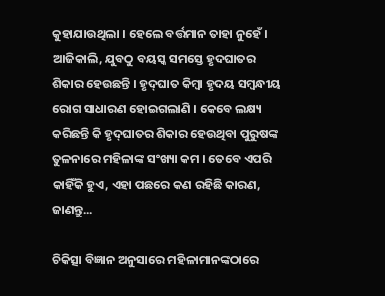କୁହାଯାଉଥିଲା । ହେଲେ ବର୍ତ୍ତମାନ ତାହା ନୁହେଁ । ଆଜିକାଲି, ଯୁବଠୁ ବୟସ୍କ ସମସ୍ତେ ହୃଦଘାତର ଶିକାର ହେଉଛନ୍ତି । ହୃଦ୍‌ଘାତ କିମ୍ବା ହୃଦୟ ସମ୍ବନ୍ଧୀୟ ରୋଗ ସାଧାରଣ ହୋଇଗଲାଣି । କେବେ ଲକ୍ଷ୍ୟ କରିଛନ୍ତି କି ହୃଦ୍‌ଘାତର ଶିକାର ହେଉଥିବା ପୁରୁଷଙ୍କ ତୁଳନାରେ ମହିଳାଙ୍କ ସଂଖ୍ୟା କମ । ତେବେ ଏପରି କାହିଁକି ହୁଏ, ଏହା ପଛରେ କଣ ରହିଛି କାରଣ, ଜାଣନ୍ତୁ...

ଚିକିତ୍ସା ବିଜ୍ଞାନ ଅନୁସାରେ ମହିଳାମାନଙ୍କଠାରେ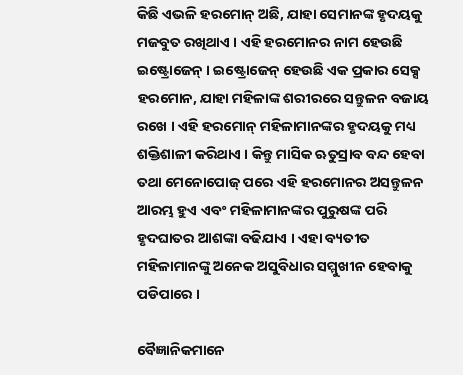କିଛି ଏଭଳି ହରମୋନ୍ ଅଛି, ଯାହା ସେମାନଙ୍କ ହୃଦୟକୁ ମଜବୁତ ରଖିଥାଏ । ଏହି ହରମୋନର ନାମ ହେଉଛି ଇଷ୍ଟ୍ରୋଜେନ୍ । ଇଷ୍ଟ୍ରୋଜେନ୍ ହେଉଛି ଏକ ପ୍ରକାର ସେକ୍ସ ହରମୋନ, ଯାହା ମହିଳାଙ୍କ ଶରୀରରେ ସନ୍ତୁଳନ ବଜାୟ ରଖେ । ଏହି ହରମୋନ୍ ମହିଳାମାନଙ୍କର ହୃଦୟକୁ ମଧ୍ୟ ଶକ୍ତିଶାଳୀ କରିଥାଏ । କିନ୍ତୁ ମାସିକ ଋତୁସ୍ରାବ ବନ୍ଦ ହେବା ତଥା ମେନୋପୋଜ୍ ପରେ ଏହି ହରମୋନର ଅସନ୍ତୁଳନ ଆରମ୍ଭ ହୁଏ ଏବଂ ମହିଳାମାନଙ୍କର ପୁରୁଷଙ୍କ ପରି ହୃଦଘାତର ଆଶଙ୍କା ବଢିଯାଏ । ଏହା ବ୍ୟତୀତ ମହିଳାମାନଙ୍କୁ ଅନେକ ଅସୁବିଧାର ସମ୍ମୁଖୀନ ହେବାକୁ ପଡିପାରେ ।

ବୈଜ୍ଞାନିକମାନେ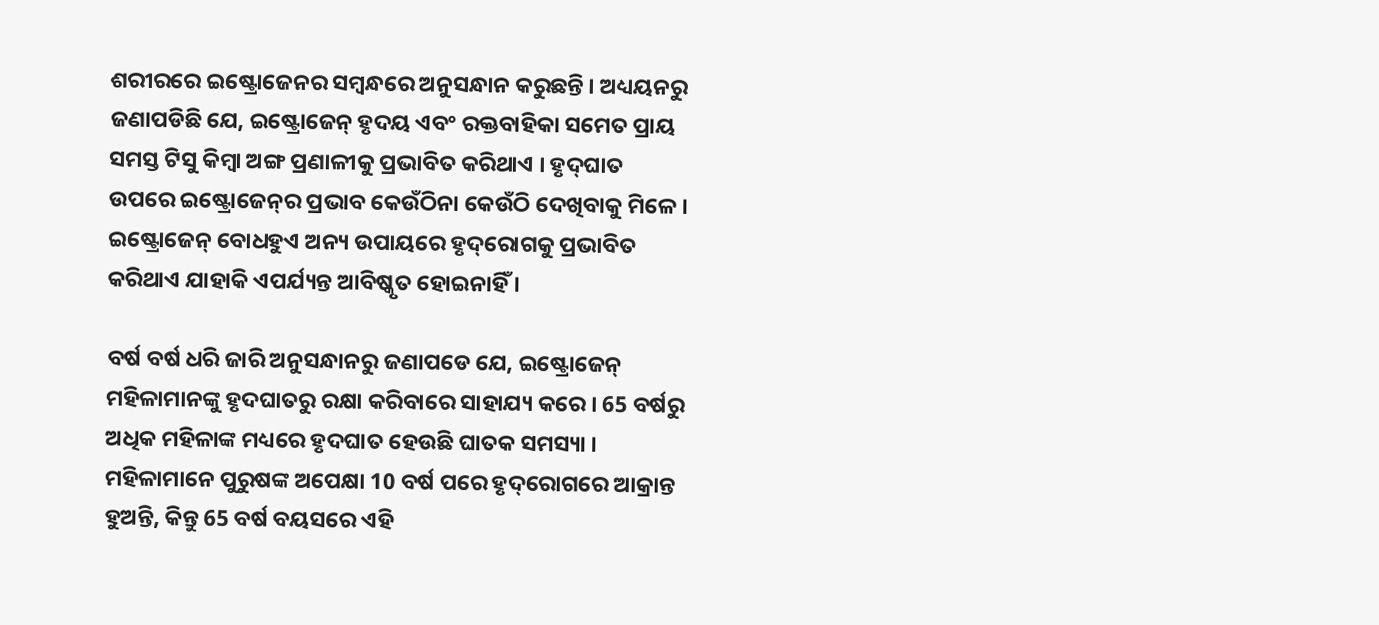ଶରୀରରେ ଇଷ୍ଟ୍ରୋଜେନର ସମ୍ବନ୍ଧରେ ଅନୁସନ୍ଧାନ କରୁଛନ୍ତି । ଅଧ୍ୟୟନରୁ ଜଣାପଡିଛି ଯେ, ଇଷ୍ଟ୍ରୋଜେନ୍ ହୃଦୟ ଏବଂ ରକ୍ତବାହିକା ସମେତ ପ୍ରାୟ ସମସ୍ତ ଟିସୁ କିମ୍ବା ଅଙ୍ଗ ପ୍ରଣାଳୀକୁ ପ୍ରଭାବିତ କରିଥାଏ । ହୃଦ୍‌ଘାତ ଉପରେ ଇଷ୍ଟ୍ରୋଜେନ୍‌ର ପ୍ରଭାବ କେଉଁଠିନା କେଉଁଠି ଦେଖିବାକୁ ମିଳେ । ଇଷ୍ଟ୍ରୋଜେନ୍ ବୋଧହୁଏ ଅନ୍ୟ ଉପାୟରେ ହୃଦ୍‌ରୋଗକୁ ପ୍ରଭାବିତ କରିଥାଏ ଯାହାକି ଏପର୍ଯ୍ୟନ୍ତ ଆବିଷ୍କୃତ ହୋଇନାହିଁ ।

ବର୍ଷ ବର୍ଷ ଧରି ଜାରି ଅନୁସନ୍ଧାନରୁ ଜଣାପଡେ ଯେ, ଇଷ୍ଟ୍ରୋଜେନ୍ ମହିଳାମାନଙ୍କୁ ହୃଦଘାତରୁ ରକ୍ଷା କରିବାରେ ସାହାଯ୍ୟ କରେ । 65 ବର୍ଷରୁ ଅଧିକ ମହିଳାଙ୍କ ମଧ୍ୟରେ ହୃଦଘାତ ହେଉଛି ଘାତକ ସମସ୍ୟା । ମହିଳାମାନେ ପୁରୁଷଙ୍କ ଅପେକ୍ଷା 10 ବର୍ଷ ପରେ ହୃଦ୍‌ରୋଗରେ ଆକ୍ରାନ୍ତ ହୁଅନ୍ତି, କିନ୍ତୁ 65 ବର୍ଷ ବୟସରେ ଏହି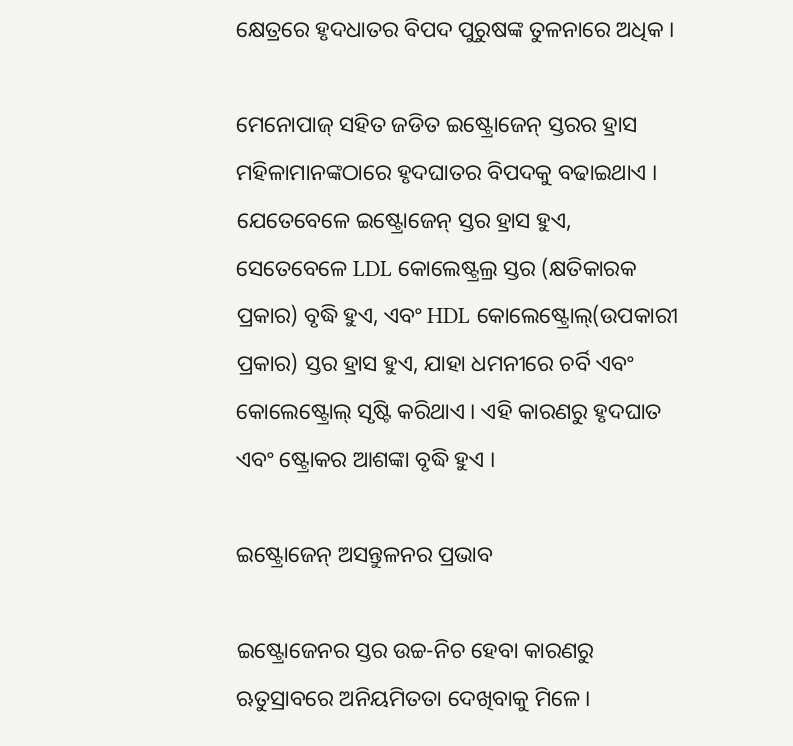କ୍ଷେତ୍ରରେ ହୃଦଧାତର ବିପଦ ପୁରୁଷଙ୍କ ତୁଳନାରେ ଅଧିକ ।

ମେନୋପାଜ୍ ସହିତ ଜଡିତ ଇଷ୍ଟ୍ରୋଜେନ୍ ସ୍ତରର ହ୍ରାସ ମହିଳାମାନଙ୍କଠାରେ ହୃଦଘାତର ବିପଦକୁ ବଢାଇଥାଏ । ଯେତେବେଳେ ଇଷ୍ଟ୍ରୋଜେନ୍ ସ୍ତର ହ୍ରାସ ହୁଏ, ସେତେବେଳେ LDL କୋଲେଷ୍ଟ୍ରଲ୍ର ସ୍ତର (କ୍ଷତିକାରକ ପ୍ରକାର) ବୃଦ୍ଧି ହୁଏ, ଏବଂ HDL କୋଲେଷ୍ଟ୍ରୋଲ୍(ଉପକାରୀ ପ୍ରକାର) ସ୍ତର ହ୍ରାସ ହୁଏ, ଯାହା ଧମନୀରେ ଚର୍ବି ଏବଂ କୋଲେଷ୍ଟ୍ରୋଲ୍ ସୃଷ୍ଟି କରିଥାଏ । ଏହି କାରଣରୁ ହୃଦଘାତ ଏବଂ ଷ୍ଟ୍ରୋକର ଆଶଙ୍କା ବୃଦ୍ଧି ହୁଏ ।

ଇଷ୍ଟ୍ରୋଜେନ୍ ଅସନ୍ତୁଳନର ପ୍ରଭାବ

ଇଷ୍ଟ୍ରୋଜେନର ସ୍ତର ଉଚ୍ଚ-ନିଚ ହେବା କାରଣରୁ ଋତୁସ୍ରାବରେ ଅନିୟମିତତା ଦେଖିବାକୁ ମିଳେ ।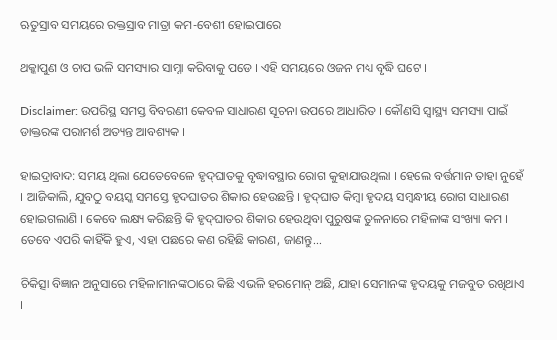ଋତୁସ୍ରାବ ସମୟରେ ରକ୍ତସ୍ରାବ ମାତ୍ରା କମ-ବେଶୀ ହୋଇପାରେ

ଥକ୍କାପୁଣ ଓ ଚାପ ଭଳି ସମସ୍ୟାର ସାମ୍ନା କରିବାକୁ ପଡେ । ଏହି ସମୟରେ ଓଜନ ମଧ୍ୟ ବୃଦ୍ଧି ଘଟେ ।

Disclaimer: ଉପରିସ୍ଥ ସମସ୍ତ ବିବରଣୀ କେବଳ ସାଧାରଣ ସୂଚନା ଉପରେ ଆଧାରିତ । କୌଣସି ସ୍ବାସ୍ଥ୍ୟ ସମସ୍ୟା ପାଇଁ ଡାକ୍ତରଙ୍କ ପରାମର୍ଶ ଅତ୍ୟନ୍ତ ଆବଶ୍ୟକ ।

ହାଇଦ୍ରାବାଦ: ସମୟ ଥିଲା ଯେତେବେଳେ ହୃଦ୍‌ଘାତକୁ ବୃଦ୍ଧାବସ୍ଥାର ରୋଗ କୁହାଯାଉଥିଲା । ହେଲେ ବର୍ତ୍ତମାନ ତାହା ନୁହେଁ । ଆଜିକାଲି, ଯୁବଠୁ ବୟସ୍କ ସମସ୍ତେ ହୃଦଘାତର ଶିକାର ହେଉଛନ୍ତି । ହୃଦ୍‌ଘାତ କିମ୍ବା ହୃଦୟ ସମ୍ବନ୍ଧୀୟ ରୋଗ ସାଧାରଣ ହୋଇଗଲାଣି । କେବେ ଲକ୍ଷ୍ୟ କରିଛନ୍ତି କି ହୃଦ୍‌ଘାତର ଶିକାର ହେଉଥିବା ପୁରୁଷଙ୍କ ତୁଳନାରେ ମହିଳାଙ୍କ ସଂଖ୍ୟା କମ । ତେବେ ଏପରି କାହିଁକି ହୁଏ, ଏହା ପଛରେ କଣ ରହିଛି କାରଣ, ଜାଣନ୍ତୁ...

ଚିକିତ୍ସା ବିଜ୍ଞାନ ଅନୁସାରେ ମହିଳାମାନଙ୍କଠାରେ କିଛି ଏଭଳି ହରମୋନ୍ ଅଛି, ଯାହା ସେମାନଙ୍କ ହୃଦୟକୁ ମଜବୁତ ରଖିଥାଏ ।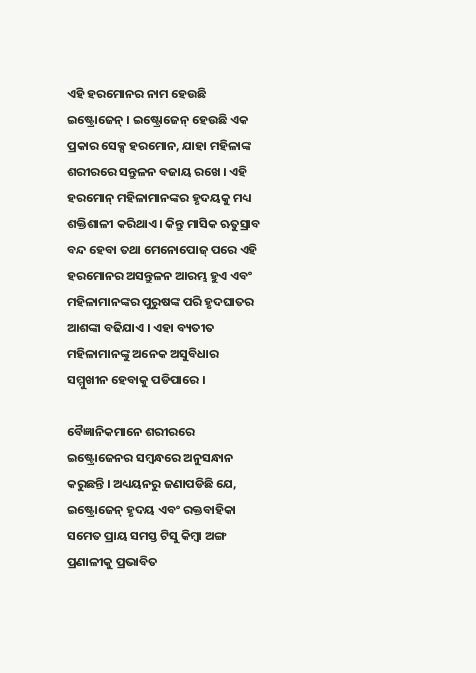ଏହି ହରମୋନର ନାମ ହେଉଛି ଇଷ୍ଟ୍ରୋଜେନ୍ । ଇଷ୍ଟ୍ରୋଜେନ୍ ହେଉଛି ଏକ ପ୍ରକାର ସେକ୍ସ ହରମୋନ, ଯାହା ମହିଳାଙ୍କ ଶରୀରରେ ସନ୍ତୁଳନ ବଜାୟ ରଖେ । ଏହି ହରମୋନ୍ ମହିଳାମାନଙ୍କର ହୃଦୟକୁ ମଧ୍ୟ ଶକ୍ତିଶାଳୀ କରିଥାଏ । କିନ୍ତୁ ମାସିକ ଋତୁସ୍ରାବ ବନ୍ଦ ହେବା ତଥା ମେନୋପୋଜ୍ ପରେ ଏହି ହରମୋନର ଅସନ୍ତୁଳନ ଆରମ୍ଭ ହୁଏ ଏବଂ ମହିଳାମାନଙ୍କର ପୁରୁଷଙ୍କ ପରି ହୃଦଘାତର ଆଶଙ୍କା ବଢିଯାଏ । ଏହା ବ୍ୟତୀତ ମହିଳାମାନଙ୍କୁ ଅନେକ ଅସୁବିଧାର ସମ୍ମୁଖୀନ ହେବାକୁ ପଡିପାରେ ।

ବୈଜ୍ଞାନିକମାନେ ଶରୀରରେ ଇଷ୍ଟ୍ରୋଜେନର ସମ୍ବନ୍ଧରେ ଅନୁସନ୍ଧାନ କରୁଛନ୍ତି । ଅଧ୍ୟୟନରୁ ଜଣାପଡିଛି ଯେ, ଇଷ୍ଟ୍ରୋଜେନ୍ ହୃଦୟ ଏବଂ ରକ୍ତବାହିକା ସମେତ ପ୍ରାୟ ସମସ୍ତ ଟିସୁ କିମ୍ବା ଅଙ୍ଗ ପ୍ରଣାଳୀକୁ ପ୍ରଭାବିତ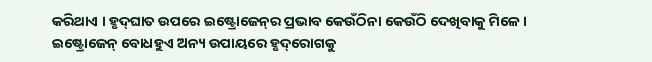କରିଥାଏ । ହୃଦ୍‌ଘାତ ଉପରେ ଇଷ୍ଟ୍ରୋଜେନ୍‌ର ପ୍ରଭାବ କେଉଁଠିନା କେଉଁଠି ଦେଖିବାକୁ ମିଳେ । ଇଷ୍ଟ୍ରୋଜେନ୍ ବୋଧହୁଏ ଅନ୍ୟ ଉପାୟରେ ହୃଦ୍‌ରୋଗକୁ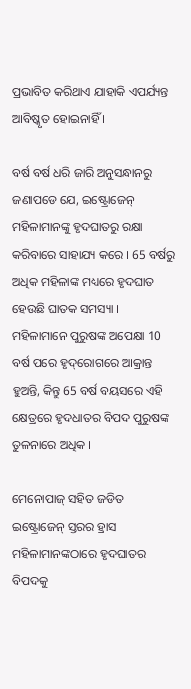ପ୍ରଭାବିତ କରିଥାଏ ଯାହାକି ଏପର୍ଯ୍ୟନ୍ତ ଆବିଷ୍କୃତ ହୋଇନାହିଁ ।

ବର୍ଷ ବର୍ଷ ଧରି ଜାରି ଅନୁସନ୍ଧାନରୁ ଜଣାପଡେ ଯେ, ଇଷ୍ଟ୍ରୋଜେନ୍ ମହିଳାମାନଙ୍କୁ ହୃଦଘାତରୁ ରକ୍ଷା କରିବାରେ ସାହାଯ୍ୟ କରେ । 65 ବର୍ଷରୁ ଅଧିକ ମହିଳାଙ୍କ ମଧ୍ୟରେ ହୃଦଘାତ ହେଉଛି ଘାତକ ସମସ୍ୟା । ମହିଳାମାନେ ପୁରୁଷଙ୍କ ଅପେକ୍ଷା 10 ବର୍ଷ ପରେ ହୃଦ୍‌ରୋଗରେ ଆକ୍ରାନ୍ତ ହୁଅନ୍ତି, କିନ୍ତୁ 65 ବର୍ଷ ବୟସରେ ଏହି କ୍ଷେତ୍ରରେ ହୃଦଧାତର ବିପଦ ପୁରୁଷଙ୍କ ତୁଳନାରେ ଅଧିକ ।

ମେନୋପାଜ୍ ସହିତ ଜଡିତ ଇଷ୍ଟ୍ରୋଜେନ୍ ସ୍ତରର ହ୍ରାସ ମହିଳାମାନଙ୍କଠାରେ ହୃଦଘାତର ବିପଦକୁ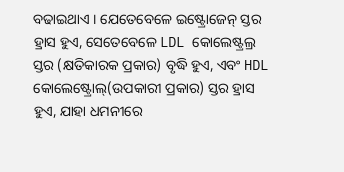ବଢାଇଥାଏ । ଯେତେବେଳେ ଇଷ୍ଟ୍ରୋଜେନ୍ ସ୍ତର ହ୍ରାସ ହୁଏ, ସେତେବେଳେ LDL କୋଲେଷ୍ଟ୍ରଲ୍ର ସ୍ତର (କ୍ଷତିକାରକ ପ୍ରକାର) ବୃଦ୍ଧି ହୁଏ, ଏବଂ HDL କୋଲେଷ୍ଟ୍ରୋଲ୍(ଉପକାରୀ ପ୍ରକାର) ସ୍ତର ହ୍ରାସ ହୁଏ, ଯାହା ଧମନୀରେ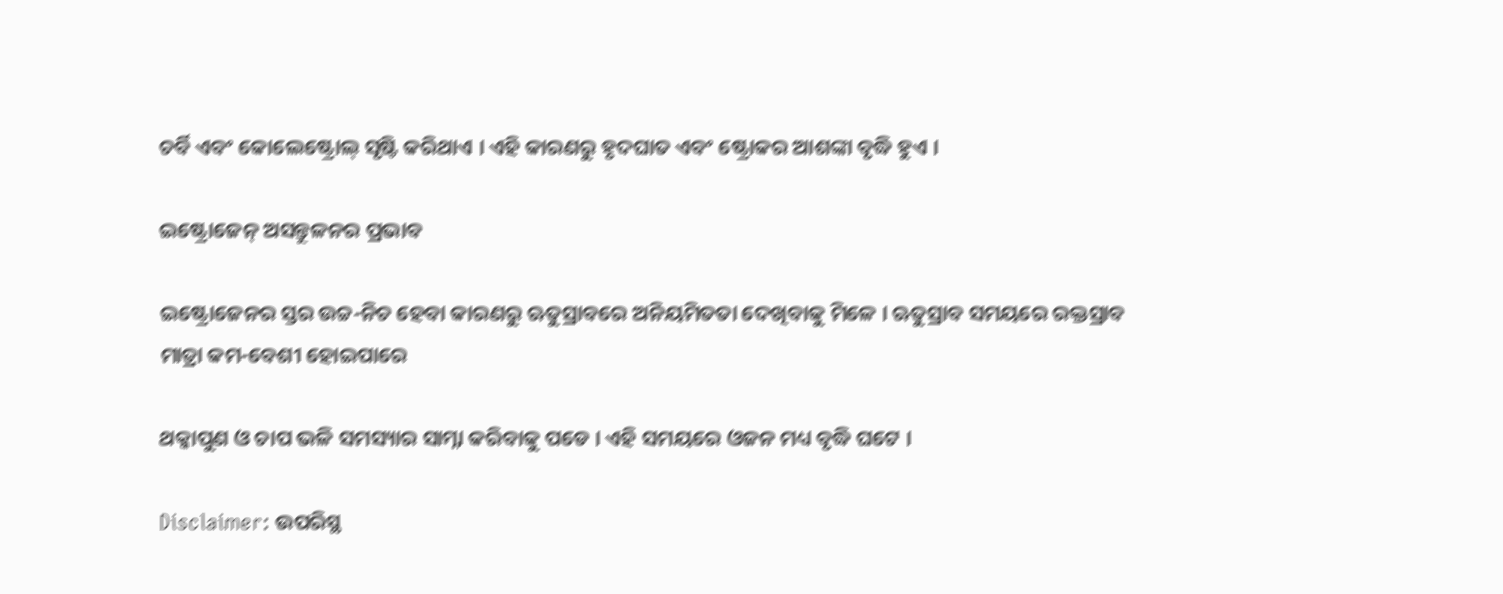ଚର୍ବି ଏବଂ କୋଲେଷ୍ଟ୍ରୋଲ୍ ସୃଷ୍ଟି କରିଥାଏ । ଏହି କାରଣରୁ ହୃଦଘାତ ଏବଂ ଷ୍ଟ୍ରୋକର ଆଶଙ୍କା ବୃଦ୍ଧି ହୁଏ ।

ଇଷ୍ଟ୍ରୋଜେନ୍ ଅସନ୍ତୁଳନର ପ୍ରଭାବ

ଇଷ୍ଟ୍ରୋଜେନର ସ୍ତର ଉଚ୍ଚ-ନିଚ ହେବା କାରଣରୁ ଋତୁସ୍ରାବରେ ଅନିୟମିତତା ଦେଖିବାକୁ ମିଳେ । ଋତୁସ୍ରାବ ସମୟରେ ରକ୍ତସ୍ରାବ ମାତ୍ରା କମ-ବେଶୀ ହୋଇପାରେ

ଥକ୍କାପୁଣ ଓ ଚାପ ଭଳି ସମସ୍ୟାର ସାମ୍ନା କରିବାକୁ ପଡେ । ଏହି ସମୟରେ ଓଜନ ମଧ୍ୟ ବୃଦ୍ଧି ଘଟେ ।

Disclaimer: ଉପରିସ୍ଥ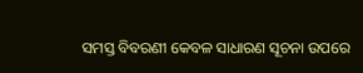ସମସ୍ତ ବିବରଣୀ କେବଳ ସାଧାରଣ ସୂଚନା ଉପରେ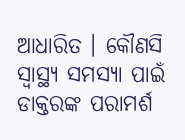ଆଧାରିତ । କୌଣସି ସ୍ବାସ୍ଥ୍ୟ ସମସ୍ୟା ପାଇଁ ଡାକ୍ତରଙ୍କ ପରାମର୍ଶ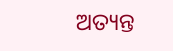ଅତ୍ୟନ୍ତ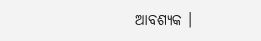ଆବଶ୍ୟକ ।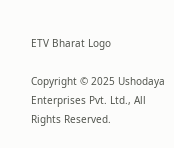ETV Bharat Logo

Copyright © 2025 Ushodaya Enterprises Pvt. Ltd., All Rights Reserved.